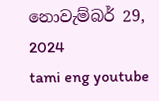නොවැම්බර් 29, 2024
tami eng youtube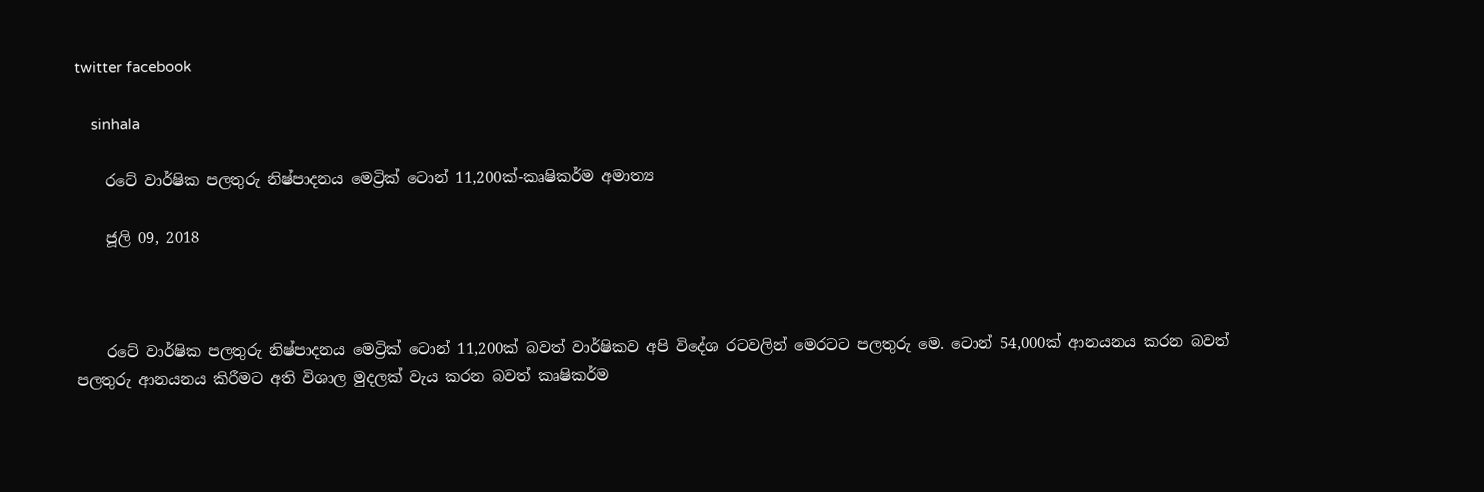twitter facebook

    sinhala

    රටේ වාර්ෂික පලතුරු නිෂ්පාදනය මෙට්‍රික් ටොන් 11,200ක්-කෘෂිකර්ම අමාත්‍ය

    ජූලි 09, 2018



    රටේ වාර්ෂික පලතුරු නිෂ්පාදනය මෙට්‍රික් ටොන් 11,200ක් බවත් වාර්ෂිකව අපි විදේශ රටවලින් මෙරටට පලතුරු මෙ. ටොන් 54,000ක් ආනයනය කරන බවත් පලතුරු ආනයනය කිරීමට අති විශාල මුදලක් වැය කරන බවත් කෘෂිකර්ම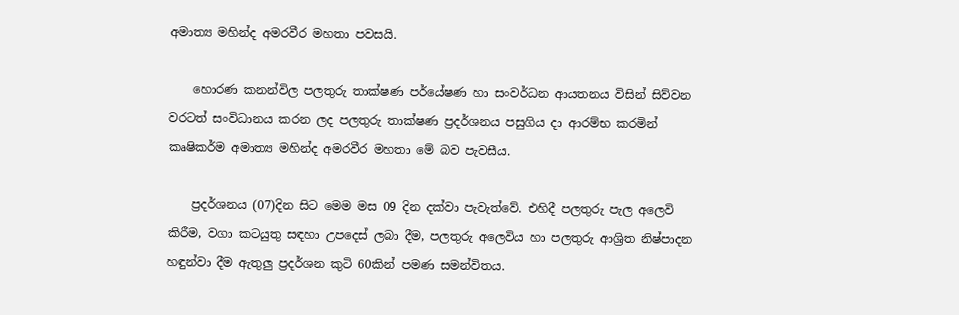අමාත්‍ය මහින්ද අමරවීර මහතා පවසයි.

    හොරණ කනන්විල පලතුරු තාක්ෂණ පර්යේෂණ හා සංවර්ධන ආයතනය විසින් සිව්වන වරටත් සංවිධානය කරන ලද පලතුරු තාක්ෂණ ප්‍රදර්ශනය පසුගිය දා ආරම්භ කරමින් කෘෂිකර්ම අමාත්‍ය මහින්ද අමරවීර මහතා මේ බව පැවසීය.

    ප්‍රදර්ශනය (07)දින සිට මෙම මස 09 දින දක්වා පැවැත්වේ. එහිදී පලතුරු පැල අලෙවි කිරීම, වගා කටයුතු සඳහා උපදෙස් ලබා දීම, පලතුරු අලෙවිය හා පලතුරු ආශ්‍රිත නිෂ්පාදන හඳුන්වා දීම ඇතුලු ප්‍රදර්ශන කුටි 60කින් පමණ සමන්විතය.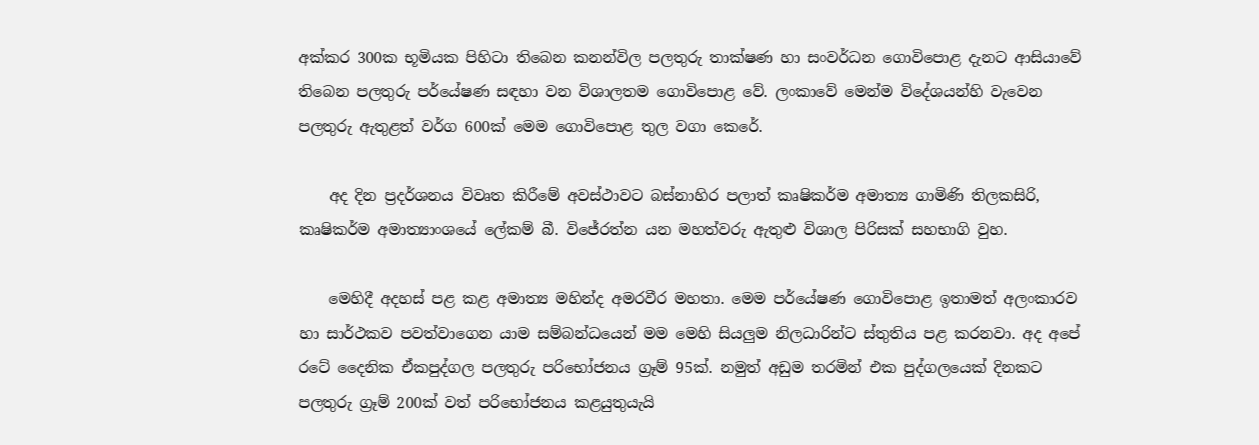අක්කර 300ක භූමියක පිහිටා තිබෙන කනන්විල පලතුරු තාක්ෂණ හා සංවර්ධන ගොවිපොළ දැනට ආසියාවේ තිබෙන පලතුරු පර්යේෂණ සඳහා වන විශාලතම ගොවිපොළ වේ. ලංකාවේ මෙන්ම විදේශයන්හි වැවෙන පලතුරු ඇතුළත් වර්ග 600ක් මෙම ගොවිපොළ තුල වගා කෙරේ.

    අද දින ප්‍රදර්ශනය විවෘත කිරීමේ අවස්ථාවට බස්නාහිර පලාත් කෘෂිකර්ම අමාත්‍ය ගාමිණි තිලකසිරි, කෘෂිකර්ම අමාත්‍යාංශයේ ලේකම් බී. විජේරත්න යන මහත්වරු ඇතුළු විශාල පිරිසක් සහභාගි වුහ.

    මෙහිදී අදහස් පළ කළ අමාත්‍ය මහින්ද අමරවීර මහතා. මෙම පර්යේෂණ ගොවිපොළ ඉතාමත් අලංකාරව හා සාර්ථකව පවත්වාගෙන යාම සම්බන්ධයෙන් මම මෙහි සියලුම නිලධාරින්ට ස්තුතිය පළ කරනවා. අද අපේ රටේ දෛනික ඒකපුද්ගල පලතුරු පරිභෝජනය ග්‍රෑම් 95ක්. නමුත් අඩුම තරමින් එක පුද්ගලයෙක් දිනකට පලතුරු ග්‍රෑම් 200ක් වත් පරිභෝජනය කළයුතුයැයි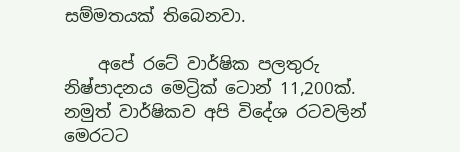සම්මතයක් තිබෙනවා.

    අපේ රටේ වාර්ෂික පලතුරු නිෂ්පාදනය මෙට්‍රික් ටොන් 11,200ක්. නමුත් වාර්ෂිකව අපි විදේශ රටවලින් මෙරටට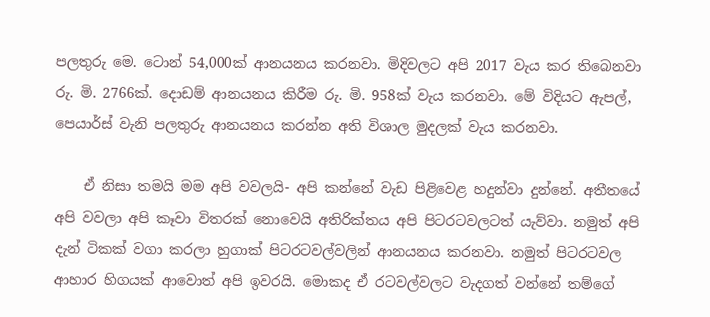පලතුරු මෙ. ටොන් 54,000ක් ආනයනය කරනවා. මිදිවලට අපි 2017 වැය කර තිබෙනවා රු. මි. 2766ක්. දොඩම් ආනයනය කිරීම රු. මි. 958ක් වැය කරනවා. මේ විදියට ඇපල්, පෙයාර්ස් වැනි පලතුරු ආනයනය කරන්න අති විශාල මුදලක් වැය කරනවා.

    ඒ නිසා තමයි මම අපි වවලයි- අපි කන්නේ වැඩ පිළිවෙළ හදුන්වා දුන්නේ. අතීතයේ අපි වවලා අපි කෑවා විතරක් නොවෙයි අතිරික්තය අපි පිටරටවලටත් යැව්වා. නමුත් අපි දැන් ටිකක් වගා කරලා හුගාක් පිටරටවල්වලින් ආනයනය කරනවා. නමුත් පිටරටවල ආහාර හිගයක් ආවොත් අපි ඉවරයි. මොකද ඒ රටවල්වලට වැදගත් වන්නේ තම්ගේ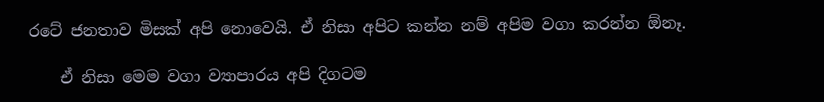රටේ ජනතාව මිසක් අපි නොවෙයි. ඒ නිසා අපිට කන්න නම් අපිම වගා කරන්න ඕනෑ.

    ඒ නිසා මෙම වගා ව්‍යාපාරය අපි දිගටම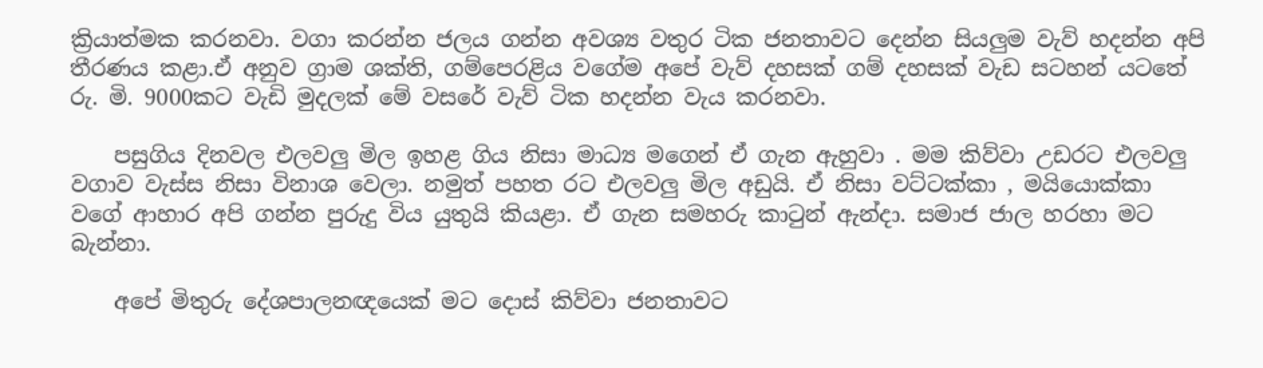ක්‍රියාත්මක කරනවා. වගා කරන්න ජලය ගන්න අවශ්‍ය වතුර ටික ජනතාවට දෙන්න සියලුම වැව් හදන්න අපි තීරණය කළා.ඒ අනුව ග්‍රාම ශක්ති, ගම්පෙරළිය වගේම අපේ වැව් දහසක් ගම් දහසක් වැඩ සටහන් යටතේ රු. මි. 9000කට වැඩි මුදලක් මේ වසරේ වැව් ටික හදන්න වැය කරනවා.

    පසුගිය දිනවල එලවලු මිල ඉහළ ගිය නිසා මාධ්‍ය මගෙන් ඒ ගැන ඇහුවා . මම කිව්වා උඩරට එලවලු වගාව වැස්ස නිසා විනාශ වෙලා. නමුත් පහත රට එලවලු මිල අඩුයි. ඒ නිසා වට්ටක්කා , මයියොක්කා වගේ ආහාර අපි ගන්න පුරුදු විය යුතුයි කියළා. ඒ ගැන සමහරු කාටුන් ඇන්දා. සමාජ ජාල හරහා මට බැන්නා.

    අපේ මිතුරු දේශපාලනඥයෙක් මට දොස් කිව්වා ජනතාවට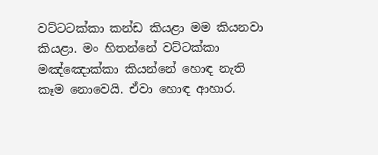වට්ටටක්කා කන්ඩ කියළා මම කියනවා කියළා. මං හිතන්නේ වට්ටක්කා මඤ්ඤොක්කා කියන්නේ හොඳ නැති කෑම නොවෙයි. ඒවා හොඳ ආහාර.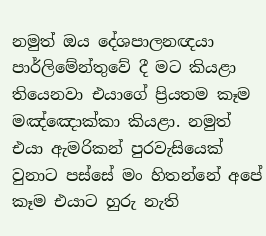නමුත් ඔය දේශපාලනඥයා පාර්ලිමේන්තුවේ දී මට කියළා තියෙනවා එයාගේ ප්‍රියතම කෑම මඤ්ඤොක්කා කියළා. නමුත් එයා ඇමරිකන් පුරවැසියෙක් වුනාට පස්සේ මං හිතන්නේ අපේ කෑම එයාට හුරු නැති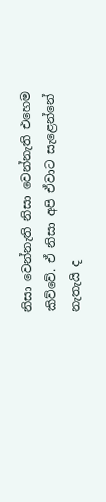නිසා වෙන්නැති නිසා වෙන්නැති එහෙම කිව්වේ. ඒ නිසා අපි ඒවාට සැළෙන්නේ නැතැයි ද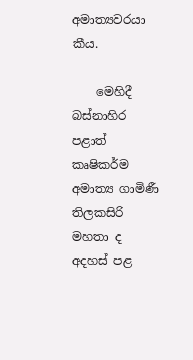අමාත්‍යවරයා කීය.

    මෙහිදී බස්නාහිර පළාත් කෘෂිකර්ම අමාත්‍ය ගාමිණී තිලකසිරි මහතා ද අදහස් පළ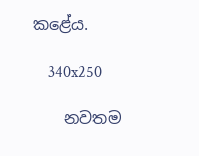කළේය.

    340x250

    නවතම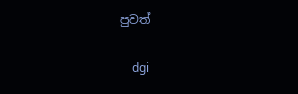පුවත්

    dgi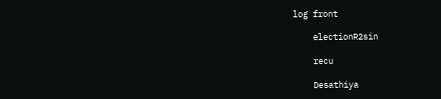log front

    electionR2sin

    recu

    Desathiya